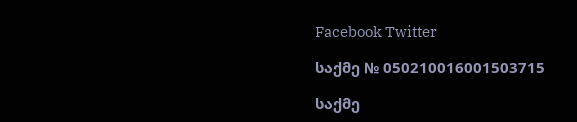Facebook Twitter

საქმე № 050210016001503715

საქმე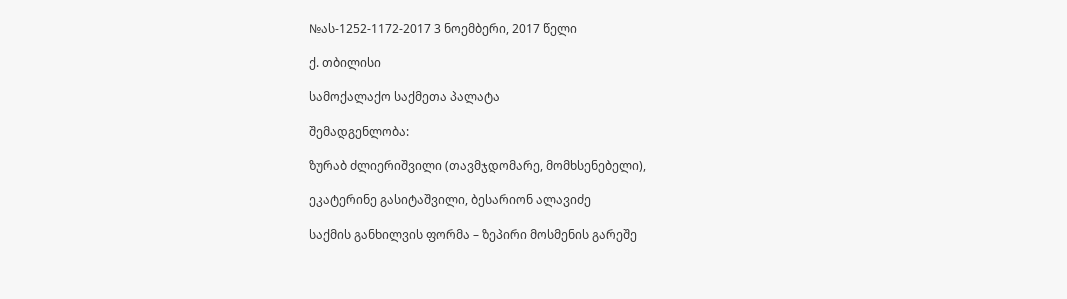№ას-1252-1172-2017 3 ნოემბერი, 2017 წელი

ქ. თბილისი

სამოქალაქო საქმეთა პალატა

შემადგენლობა:

ზურაბ ძლიერიშვილი (თავმჯდომარე, მომხსენებელი),

ეკატერინე გასიტაშვილი, ბესარიონ ალავიძე

საქმის განხილვის ფორმა – ზეპირი მოსმენის გარეშე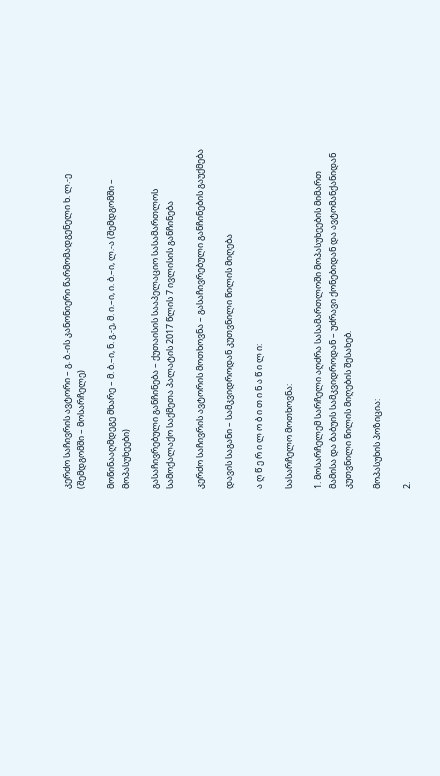კერძო საჩივრის ავტორი – გ. ბ.-ის კანონიერი წარმომადგენელი ხ. ლ.-ე (შემდგომში – მოსარჩელე)

მოწინააღმდეგე მხარე – მ. ბ.–ი, ნ. გ.-ე, მ. ი.–ი, ი. ბ.–ი, ლ.-ა (შემდგომში – მოპასუხეები)

გასაჩივრებული განჩინება – ქუთაისის სააპელაციო სასამართლოს სამოქალაქო საქმეთა პალატის 2017 წლის 7 ივლისის განჩინება

კერძო საჩივრის ავტორის მოთხოვნა – გასაჩივრებული განჩინების გაუქმება

დავის საგანი – სამკვიდროდან კუთვნილი წილის მიღება

ა ღ წ ე რ ი ლ ო ბ ი თ ი ნ ა წ ი ლ ი:

სასარჩელო მოთხოვნა:

1. მოსარჩელემ სარჩელი აღძრა სასამართლოში მოპასუხეების მიმართ მამისა და ბაბუის სამკვიდროდან – უძრავი ქონებიდან და ავტომანქანიდან კუთვნილი წილის მიღების შესახებ.

მოპასუხის პოზიცია:

2.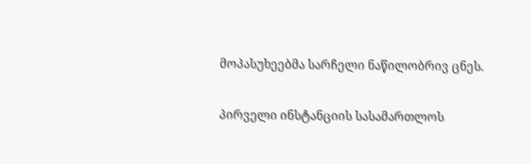მოპასუხეებმა სარჩელი ნაწილობრივ ცნეს.

პირველი ინსტანციის სასამართლოს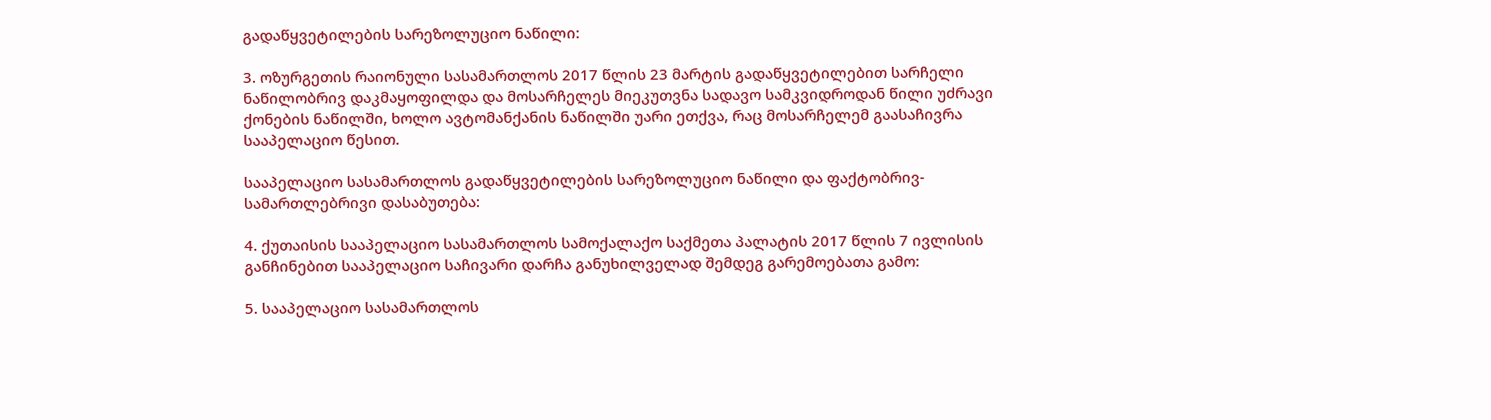გადაწყვეტილების სარეზოლუციო ნაწილი:

3. ოზურგეთის რაიონული სასამართლოს 2017 წლის 23 მარტის გადაწყვეტილებით სარჩელი ნაწილობრივ დაკმაყოფილდა და მოსარჩელეს მიეკუთვნა სადავო სამკვიდროდან წილი უძრავი ქონების ნაწილში, ხოლო ავტომანქანის ნაწილში უარი ეთქვა, რაც მოსარჩელემ გაასაჩივრა სააპელაციო წესით.

სააპელაციო სასამართლოს გადაწყვეტილების სარეზოლუციო ნაწილი და ფაქტობრივ-სამართლებრივი დასაბუთება:

4. ქუთაისის სააპელაციო სასამართლოს სამოქალაქო საქმეთა პალატის 2017 წლის 7 ივლისის განჩინებით სააპელაციო საჩივარი დარჩა განუხილველად შემდეგ გარემოებათა გამო:

5. სააპელაციო სასამართლოს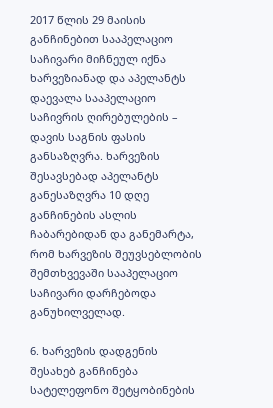2017 წლის 29 მაისის განჩინებით სააპელაციო საჩივარი მიჩნეულ იქნა ხარვეზიანად და აპელანტს დაევალა სააპელაციო საჩივრის ღირებულების – დავის საგნის ფასის განსაზღვრა. ხარვეზის შესავსებად აპელანტს განესაზღვრა 10 დღე განჩინების ასლის ჩაბარებიდან და განემარტა, რომ ხარვეზის შეუვსებლობის შემთხვევაში სააპელაციო საჩივარი დარჩებოდა განუხილველად.

6. ხარვეზის დადგენის შესახებ განჩინება სატელეფონო შეტყობინების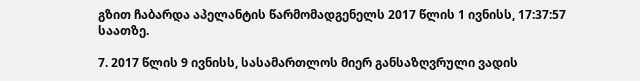გზით ჩაბარდა აპელანტის წარმომადგენელს 2017 წლის 1 ივნისს, 17:37:57 საათზე.

7. 2017 წლის 9 ივნისს, სასამართლოს მიერ განსაზღვრული ვადის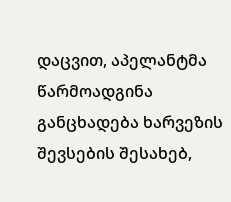დაცვით, აპელანტმა წარმოადგინა განცხადება ხარვეზის შევსების შესახებ,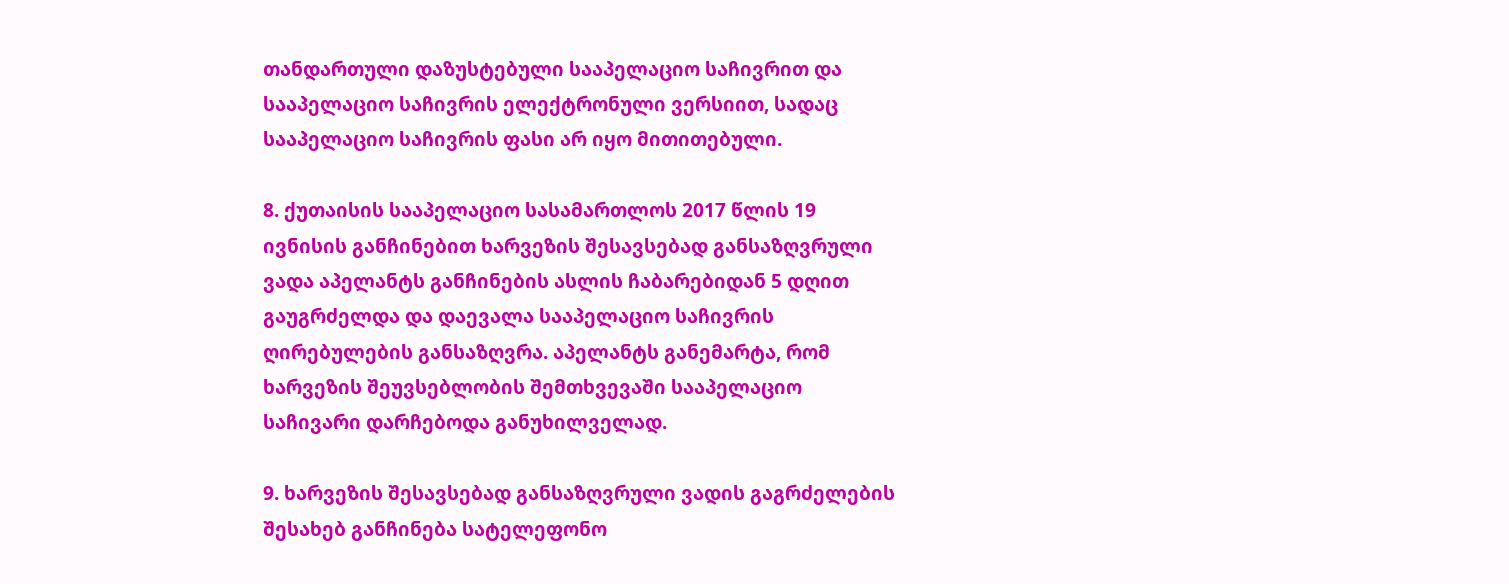თანდართული დაზუსტებული სააპელაციო საჩივრით და სააპელაციო საჩივრის ელექტრონული ვერსიით, სადაც სააპელაციო საჩივრის ფასი არ იყო მითითებული.

8. ქუთაისის სააპელაციო სასამართლოს 2017 წლის 19 ივნისის განჩინებით ხარვეზის შესავსებად განსაზღვრული ვადა აპელანტს განჩინების ასლის ჩაბარებიდან 5 დღით გაუგრძელდა და დაევალა სააპელაციო საჩივრის ღირებულების განსაზღვრა. აპელანტს განემარტა, რომ ხარვეზის შეუვსებლობის შემთხვევაში სააპელაციო საჩივარი დარჩებოდა განუხილველად.

9. ხარვეზის შესავსებად განსაზღვრული ვადის გაგრძელების შესახებ განჩინება სატელეფონო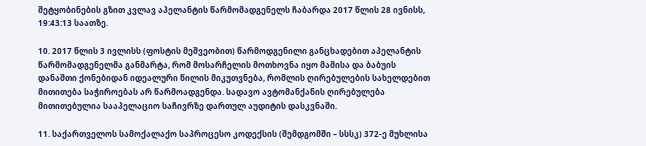შეტყობინების გზით კვლავ აპელანტის წარმომადგენელს ჩაბარდა 2017 წლის 28 ივნისს, 19:43:13 საათზე.

10. 2017 წლის 3 ივლისს (ფოსტის მეშვეობით) წარმოდგენილი განცხადებით აპელანტის წარმომადგენელმა განმარტა, რომ მოსარჩელის მოთხოვნა იყო მამისა და ბაბუის დანაშთი ქონებიდან იდეალური წილის მიკუთვნება, რომლის ღირებულების სახელდებით მითითება საჭიროებას არ წარმოადგენდა. სადავო ავტომანქანის ღირებულება მითითებულია სააპელაციო საჩივრზე დართულ აუდიტის დასკვნაში.

11. საქართველოს სამოქალაქო საპროცესო კოდექსის (შემდგომში – სსსკ) 372-ე მუხლისა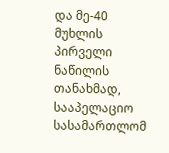და მე-40 მუხლის პირველი ნაწილის თანახმად, სააპელაციო სასამართლომ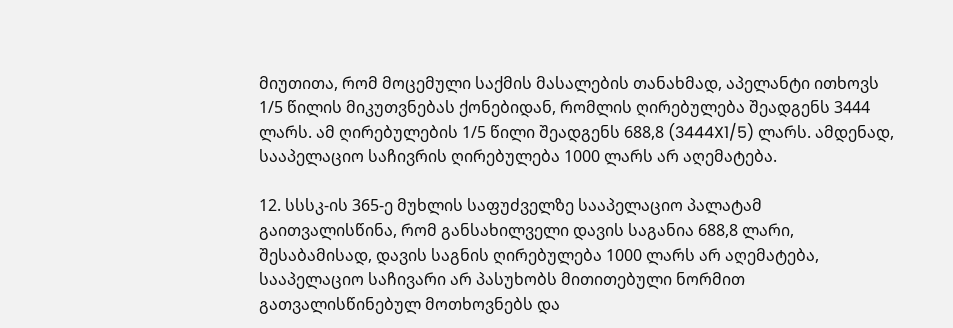მიუთითა, რომ მოცემული საქმის მასალების თანახმად, აპელანტი ითხოვს 1/5 წილის მიკუთვნებას ქონებიდან, რომლის ღირებულება შეადგენს 3444 ლარს. ამ ღირებულების 1/5 წილი შეადგენს 688,8 (3444X1/5) ლარს. ამდენად, სააპელაციო საჩივრის ღირებულება 1000 ლარს არ აღემატება.

12. სსსკ-ის 365-ე მუხლის საფუძველზე სააპელაციო პალატამ გაითვალისწინა, რომ განსახილველი დავის საგანია 688,8 ლარი, შესაბამისად, დავის საგნის ღირებულება 1000 ლარს არ აღემატება, სააპელაციო საჩივარი არ პასუხობს მითითებული ნორმით გათვალისწინებულ მოთხოვნებს და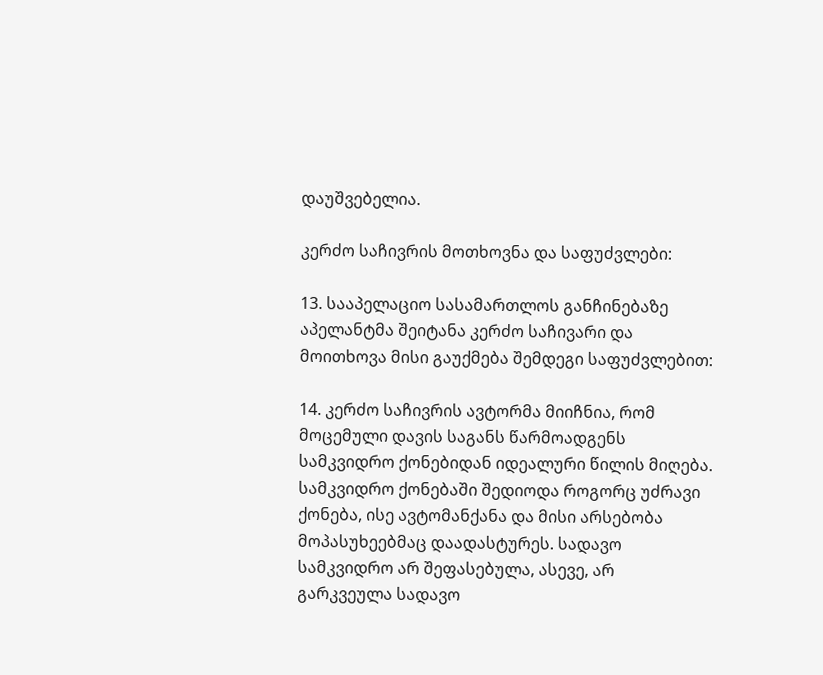დაუშვებელია.

კერძო საჩივრის მოთხოვნა და საფუძვლები:

13. სააპელაციო სასამართლოს განჩინებაზე აპელანტმა შეიტანა კერძო საჩივარი და მოითხოვა მისი გაუქმება შემდეგი საფუძვლებით:

14. კერძო საჩივრის ავტორმა მიიჩნია, რომ მოცემული დავის საგანს წარმოადგენს სამკვიდრო ქონებიდან იდეალური წილის მიღება. სამკვიდრო ქონებაში შედიოდა როგორც უძრავი ქონება, ისე ავტომანქანა და მისი არსებობა მოპასუხეებმაც დაადასტურეს. სადავო სამკვიდრო არ შეფასებულა, ასევე, არ გარკვეულა სადავო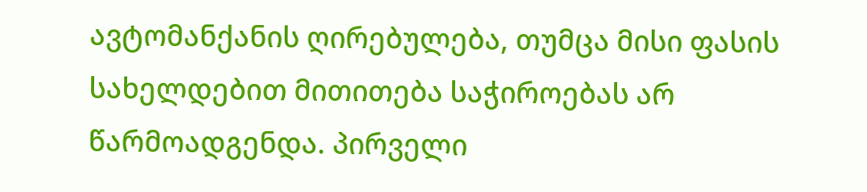ავტომანქანის ღირებულება, თუმცა მისი ფასის სახელდებით მითითება საჭიროებას არ წარმოადგენდა. პირველი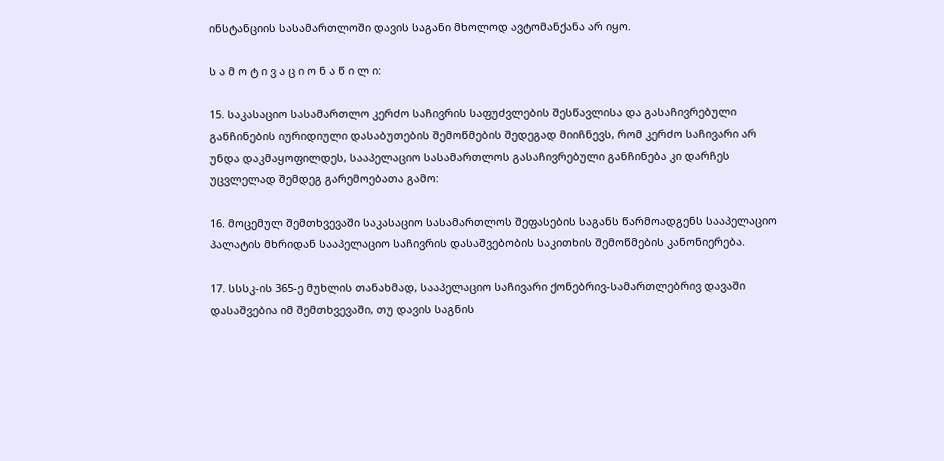ინსტანციის სასამართლოში დავის საგანი მხოლოდ ავტომანქანა არ იყო.

ს ა მ ო ტ ი ვ ა ც ი ო ნ ა წ ი ლ ი:

15. საკასაციო სასამართლო კერძო საჩივრის საფუძვლების შესწავლისა და გასაჩივრებული განჩინების იურიდიული დასაბუთების შემოწმების შედეგად მიიჩნევს, რომ კერძო საჩივარი არ უნდა დაკმაყოფილდეს, სააპელაციო სასამართლოს გასაჩივრებული განჩინება კი დარჩეს უცვლელად შემდეგ გარემოებათა გამო:

16. მოცემულ შემთხვევაში საკასაციო სასამართლოს შეფასების საგანს წარმოადგენს სააპელაციო პალატის მხრიდან სააპელაციო საჩივრის დასაშვებობის საკითხის შემოწმების კანონიერება.

17. სსსკ-ის 365-ე მუხლის თანახმად, სააპელაციო საჩივარი ქონებრივ-სამართლებრივ დავაში დასაშვებია იმ შემთხვევაში, თუ დავის საგნის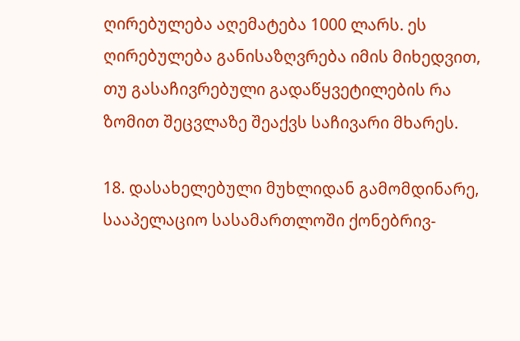ღირებულება აღემატება 1000 ლარს. ეს ღირებულება განისაზღვრება იმის მიხედვით, თუ გასაჩივრებული გადაწყვეტილების რა ზომით შეცვლაზე შეაქვს საჩივარი მხარეს.

18. დასახელებული მუხლიდან გამომდინარე, სააპელაციო სასამართლოში ქონებრივ-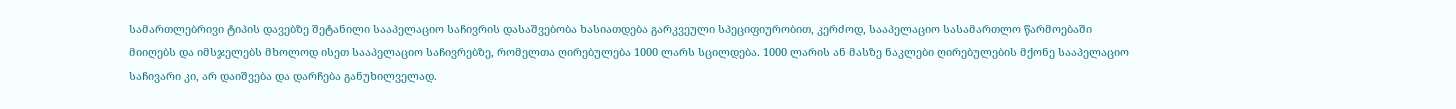სამართლებრივი ტიპის დავებზე შეტანილი სააპელაციო საჩივრის დასაშვებობა ხასიათდება გარკვეული სპეციფიურობით, კერძოდ, სააპელაციო სასამართლო წარმოებაში მიიღებს და იმსჯელებს მხოლოდ ისეთ სააპელაციო საჩივრებზე, რომელთა ღირებულება 1000 ლარს სცილდება. 1000 ლარის ან მასზე ნაკლები ღირებულების მქონე სააპელაციო საჩივარი კი, არ დაიშვება და დარჩება განუხილველად.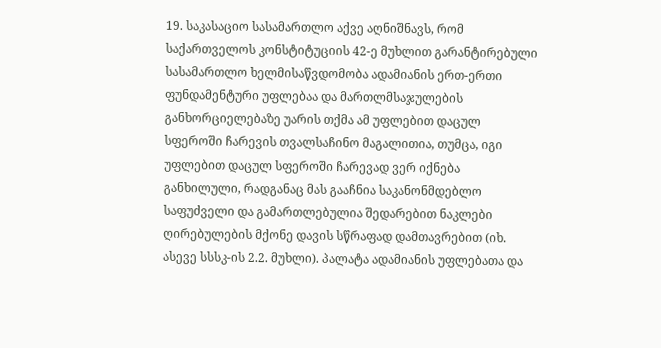19. საკასაციო სასამართლო აქვე აღნიშნავს, რომ საქართველოს კონსტიტუციის 42-ე მუხლით გარანტირებული სასამართლო ხელმისაწვდომობა ადამიანის ერთ-ერთი ფუნდამენტური უფლებაა და მართლმსაჯულების განხორციელებაზე უარის თქმა ამ უფლებით დაცულ სფეროში ჩარევის თვალსაჩინო მაგალითია, თუმცა, იგი უფლებით დაცულ სფეროში ჩარევად ვერ იქნება განხილული, რადგანაც მას გააჩნია საკანონმდებლო საფუძველი და გამართლებულია შედარებით ნაკლები ღირებულების მქონე დავის სწრაფად დამთავრებით (იხ. ასევე სსსკ-ის 2.2. მუხლი). პალატა ადამიანის უფლებათა და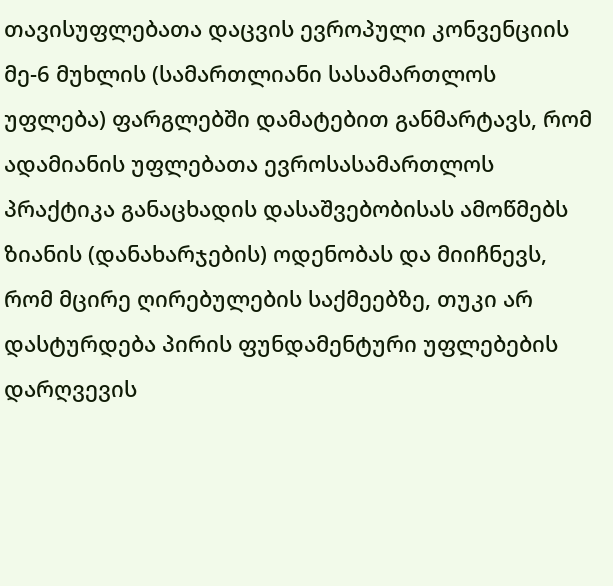თავისუფლებათა დაცვის ევროპული კონვენციის მე-6 მუხლის (სამართლიანი სასამართლოს უფლება) ფარგლებში დამატებით განმარტავს, რომ ადამიანის უფლებათა ევროსასამართლოს პრაქტიკა განაცხადის დასაშვებობისას ამოწმებს ზიანის (დანახარჯების) ოდენობას და მიიჩნევს, რომ მცირე ღირებულების საქმეებზე, თუკი არ დასტურდება პირის ფუნდამენტური უფლებების დარღვევის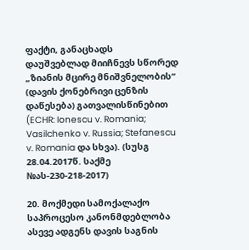ფაქტი, განაცხადს დაუშვებლად მიიჩნევს სწორედ „ზიანის მცირე მნიშვნელობის“ (დავის ქონებრივი ცენზის დაწესება) გათვალისწინებით (ECHR: Ionescu v. Romania; Vasilchenko v. Russia; Stefanescu v. Romania და სხვა). (სუსგ 28.04.2017წ. საქმე №ას-230-218-2017)

20. მოქმედი სამოქალაქო საპროცესო კანონმდებლობა ასევე ადგენს დავის საგნის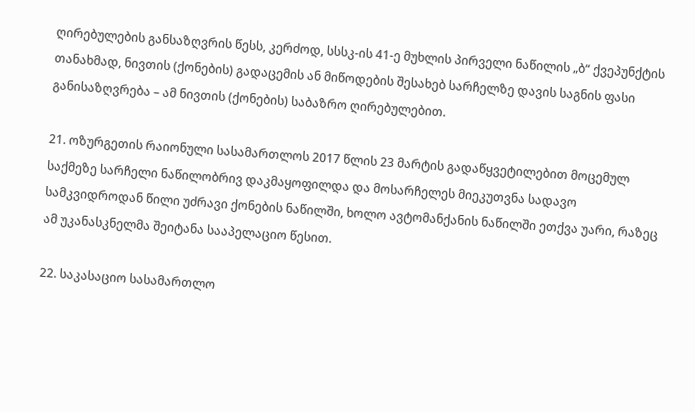ღირებულების განსაზღვრის წესს, კერძოდ, სსსკ-ის 41-ე მუხლის პირველი ნაწილის „ბ“ ქვეპუნქტის თანახმად, ნივთის (ქონების) გადაცემის ან მიწოდების შესახებ სარჩელზე დავის საგნის ფასი განისაზღვრება – ამ ნივთის (ქონების) საბაზრო ღირებულებით.

21. ოზურგეთის რაიონული სასამართლოს 2017 წლის 23 მარტის გადაწყვეტილებით მოცემულ საქმეზე სარჩელი ნაწილობრივ დაკმაყოფილდა და მოსარჩელეს მიეკუთვნა სადავო სამკვიდროდან წილი უძრავი ქონების ნაწილში, ხოლო ავტომანქანის ნაწილში ეთქვა უარი, რაზეც ამ უკანასკნელმა შეიტანა სააპელაციო წესით.

22. საკასაციო სასამართლო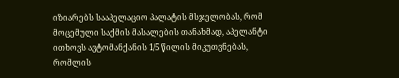იზიარებს სააპელაციო პალატის მსჯელობას, რომ მოცემული საქმის მასალების თანახმად, აპელანტი ითხოვს ავტომანქანის 1/5 წილის მიკუთვნებას, რომლის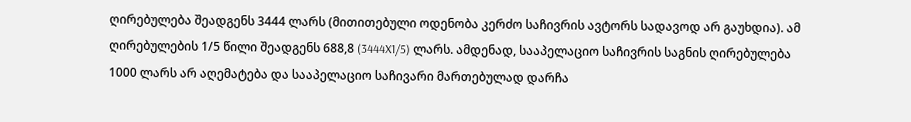ღირებულება შეადგენს 3444 ლარს (მითითებული ოდენობა კერძო საჩივრის ავტორს სადავოდ არ გაუხდია). ამ ღირებულების 1/5 წილი შეადგენს 688,8 (3444X1/5) ლარს. ამდენად, სააპელაციო საჩივრის საგნის ღირებულება 1000 ლარს არ აღემატება და სააპელაციო საჩივარი მართებულად დარჩა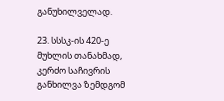განუხილველად.

23. სსსკ-ის 420-ე მუხლის თანახმად, კერძო საჩივრის განხილვა ზემდგომ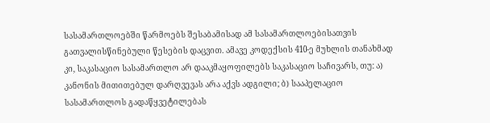სასამართლოებში წარმოებს შესაბამისად ამ სასამართლოებისათვის გათვალისწინებული წესების დაცვით. ამავე კოდექსის 410-ე მუხლის თანახმად კი, საკასაციო სასამართლო არ დააკმაყოფილებს საკასაციო საჩივარს, თუ: ა) კანონის მითითებულ დარღვევას არა აქვს ადგილი; ბ) სააპელაციო სასამართლოს გადაწყვეტილებას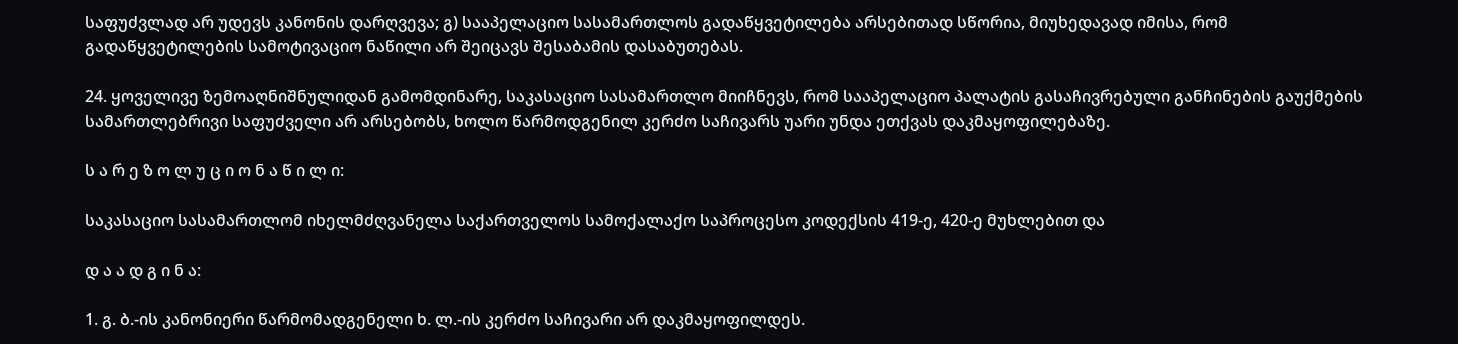საფუძვლად არ უდევს კანონის დარღვევა; გ) სააპელაციო სასამართლოს გადაწყვეტილება არსებითად სწორია, მიუხედავად იმისა, რომ გადაწყვეტილების სამოტივაციო ნაწილი არ შეიცავს შესაბამის დასაბუთებას.

24. ყოველივე ზემოაღნიშნულიდან გამომდინარე, საკასაციო სასამართლო მიიჩნევს, რომ სააპელაციო პალატის გასაჩივრებული განჩინების გაუქმების სამართლებრივი საფუძველი არ არსებობს, ხოლო წარმოდგენილ კერძო საჩივარს უარი უნდა ეთქვას დაკმაყოფილებაზე.

ს ა რ ე ზ ო ლ უ ც ი ო ნ ა წ ი ლ ი:

საკასაციო სასამართლომ იხელმძღვანელა საქართველოს სამოქალაქო საპროცესო კოდექსის 419-ე, 420-ე მუხლებით და

დ ა ა დ გ ი ნ ა:

1. გ. ბ.-ის კანონიერი წარმომადგენელი ხ. ლ.-ის კერძო საჩივარი არ დაკმაყოფილდეს.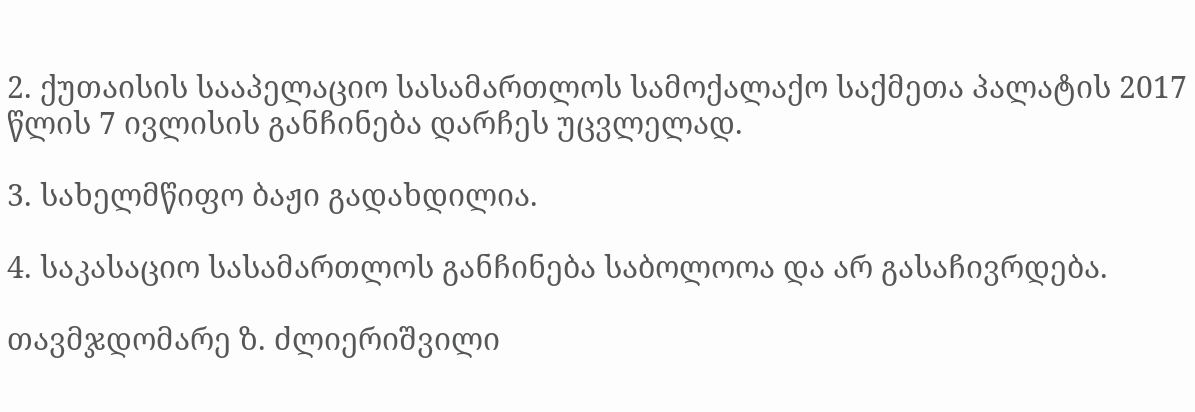2. ქუთაისის სააპელაციო სასამართლოს სამოქალაქო საქმეთა პალატის 2017 წლის 7 ივლისის განჩინება დარჩეს უცვლელად.

3. სახელმწიფო ბაჟი გადახდილია.

4. საკასაციო სასამართლოს განჩინება საბოლოოა და არ გასაჩივრდება.

თავმჯდომარე ზ. ძლიერიშვილი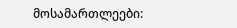მოსამართლეები: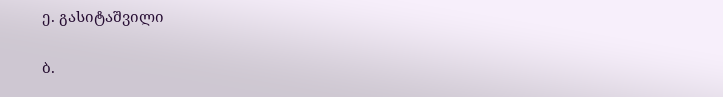ე. გასიტაშვილი

ბ.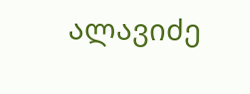ალავიძე